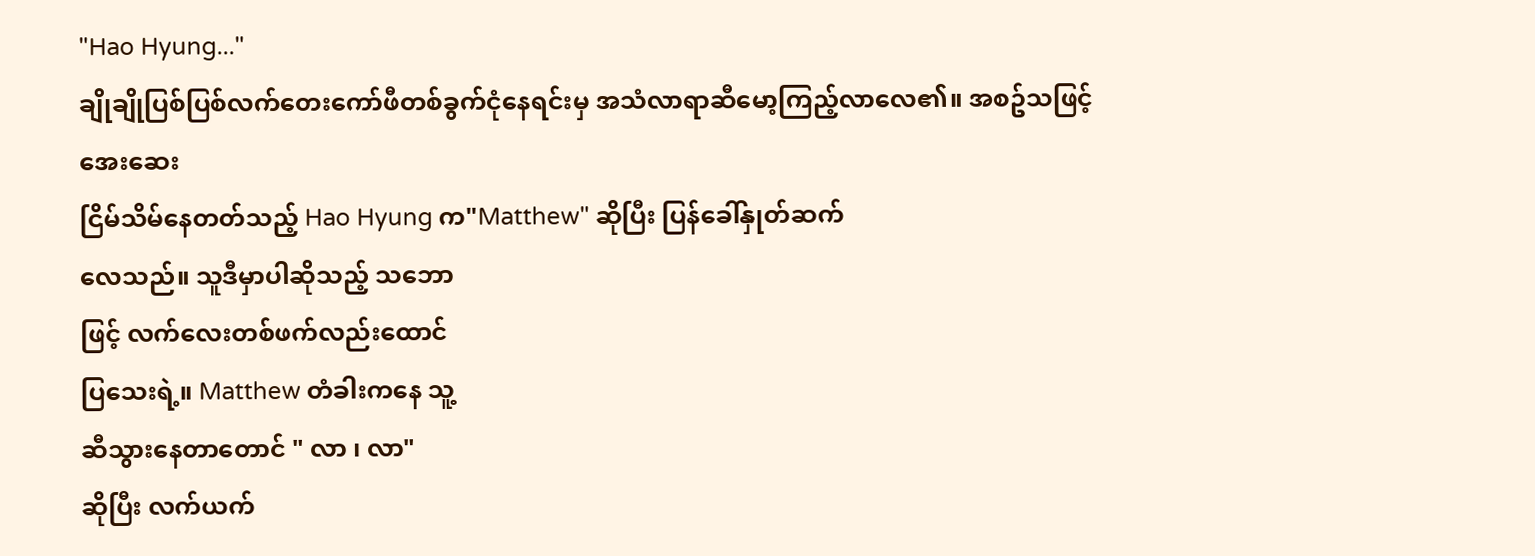"Hao Hyung..."
ချိုချိုပြစ်ပြစ်လက်တေးကော်ဖီတစ်ခွက်ငုံနေရင်းမှ အသံလာရာဆီမော့ကြည့်လာလေ၏။ အစဥ်သဖြင့် အေးဆေး
ငြိမ်သိမ်နေတတ်သည့် Hao Hyung က"Matthew" ဆိုပြီး ပြန်ခေါ်နှုတ်ဆက်
လေသည်။ သူဒီမှာပါဆိုသည့် သဘော
ဖြင့် လက်လေးတစ်ဖက်လည်းထောင်
ပြသေးရဲ့။ Matthew တံခါးကနေ သူ့
ဆီသွားနေတာတောင် " လာ ၊ လာ"
ဆိုပြီး လက်ယက်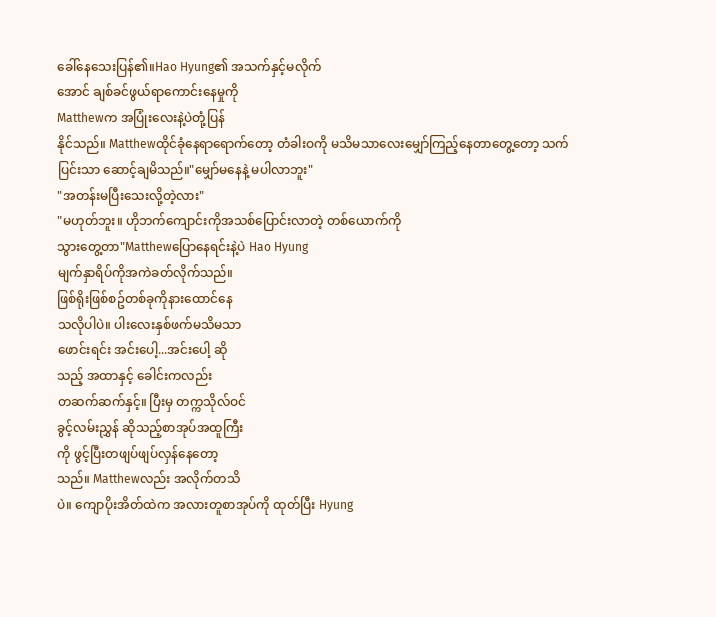ခေါ်နေသေးပြန်၏။Hao Hyung၏ အသက်နှင့်မလိုက်
အောင် ချစ်ခင်ဖွယ်ရာကောင်းနေမှုကို
Matthewက အပြုံးလေးနဲ့ပဲတုံ့ပြန်
နိုင်သည်။ Matthewထိုင်ခုံနေရာရောက်တော့ တံခါးဝကို မသိမသာလေးမျှော်ကြည့်နေတာတွေ့တော့ သက်
ပြင်းသာ ဆောင့်ချမိသည်။"မျှော်မနေနဲ့ မပါလာဘူး"
"အတန်းမပြီးသေးလို့တဲ့လား"
"မဟုတ်ဘူး။ ဟိုဘက်ကျောင်းကိုအသစ်ပြောင်းလာတဲ့ တစ်ယောက်ကို
သွားတွေ့တာ"Matthewပြောနေရင်းနဲ့ပဲ Hao Hyung
မျက်နှာရိပ်ကိုအကဲခတ်လိုက်သည်။
ဖြစ်ရိုးဖြစ်စဥ်တစ်ခုကိုနားထောင်နေ
သလိုပါပဲ။ ပါးလေးနှစ်ဖက်မသိမသာ
ဖောင်းရင်း အင်းပေါ့...အင်းပေါ့ ဆို
သည့် အထာနှင့် ခေါင်းကလည်း
တဆက်ဆက်နှင့်။ ပြီးမှ တက္ကသိုလ်ဝင်
ခွင့်လမ်းညွှန် ဆိုသည့်စာအုပ်အထူကြီး
ကို ဖွင့်ပြီးတဖျပ်ဖျပ်လှန်နေတော့
သည်။ Matthewလည်း အလိုက်တသိ
ပဲ။ ကျောပိုးအိတ်ထဲက အလားတူစာအုပ်ကို ထုတ်ပြီး Hyung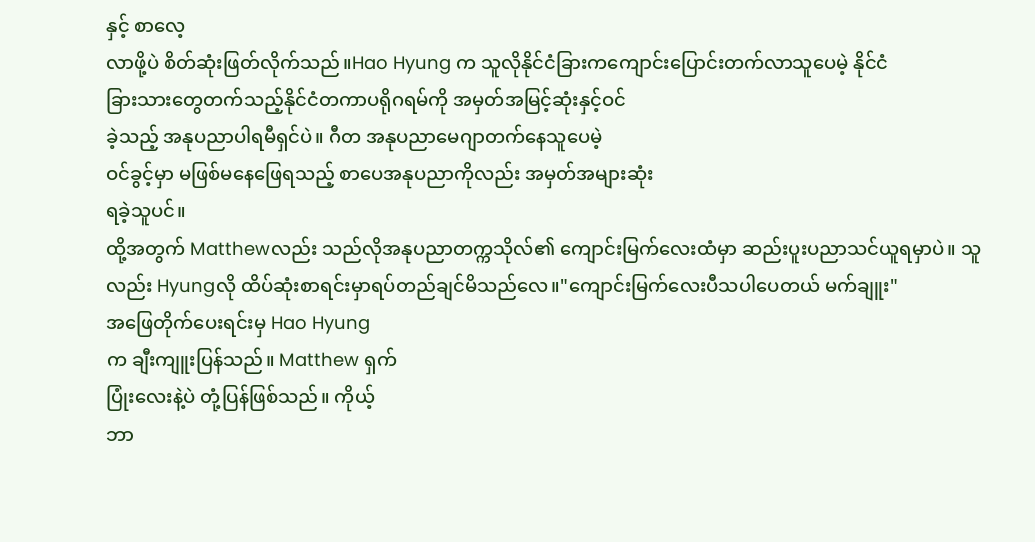နှင့် စာလေ့
လာဖို့ပဲ စိတ်ဆုံးဖြတ်လိုက်သည်။Hao Hyung က သူလိုနိုင်ငံခြားကကျောင်းပြောင်းတက်လာသူပေမဲ့ နိုင်ငံ
ခြားသားတွေတက်သည့်နိုင်ငံတကာပရိုဂရမ်ကို အမှတ်အမြင့်ဆုံးနှင့်ဝင်
ခဲ့သည့် အနုပညာပါရမီရှင်ပဲ။ ဂီတ အနုပညာမေဂျာတက်နေသူပေမဲ့
ဝင်ခွင့်မှာ မဖြစ်မနေဖြေရသည့် စာပေအနုပညာကိုလည်း အမှတ်အများဆုံး
ရခဲ့သူပင်။
ထို့အတွက် Matthewလည်း သည်လိုအနုပညာတက္ကသိုလ်၏ ကျောင်းမြက်လေးထံမှာ ဆည်းပူးပညာသင်ယူရမှာပဲ။ သူလည်း Hyungလို ထိပ်ဆုံးစာရင်းမှာရပ်တည်ချင်မိသည်လေ။"ကျောင်းမြက်လေးပီသပါပေတယ် မက်ချူး"
အဖြေတိုက်ပေးရင်းမှ Hao Hyung
က ချီးကျူးပြန်သည်။ Matthew ရှက်
ပြုံးလေးနဲ့ပဲ တုံ့ပြန်ဖြစ်သည်။ ကိုယ့်
ဘာ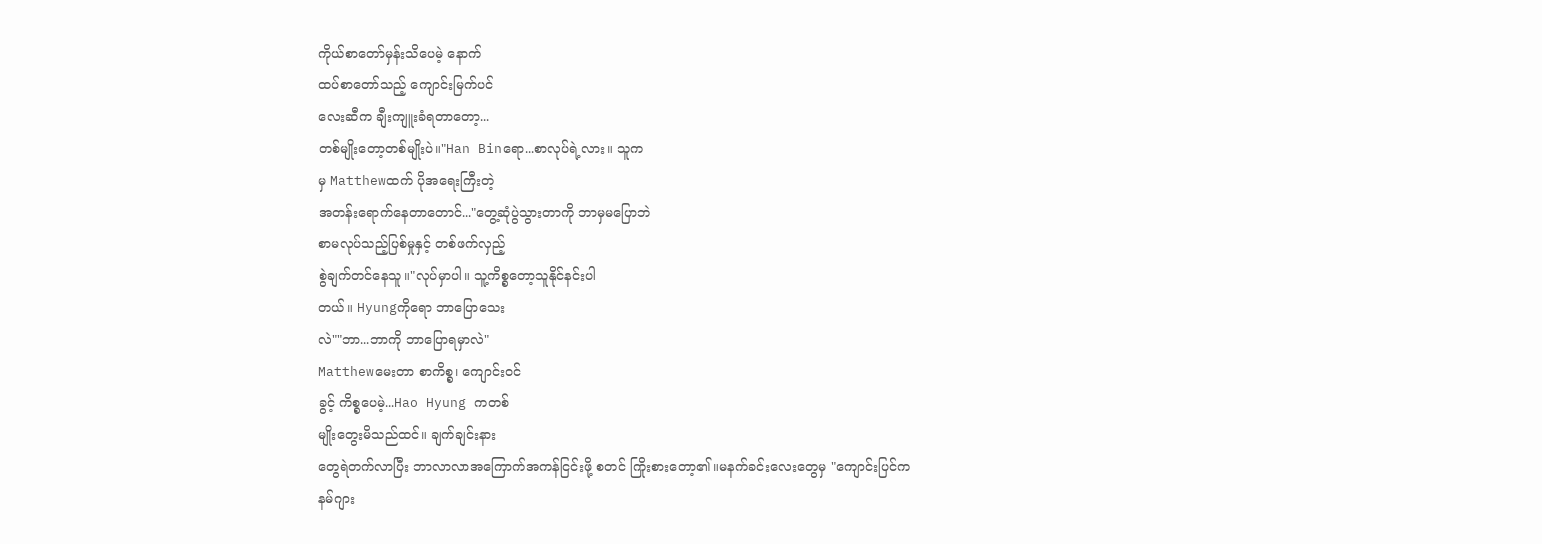ကိုယ်စာတော်မှန်းသိပေမဲ့ နောက်
ထပ်စာတော်သည့် ကျောင်းမြက်ပင်
လေးဆီက ချီးကျူးခံရတာတော့...
တစ်မျိုးတော့တစ်မျိုးပဲ။"Han Binရော...စာလုပ်ရဲ့လား။ သူက
မှ Matthewထက် ပိုအရေးကြီးတဲ့
အတန်းရောက်နေတာတောင်..."တွေ့ဆုံပွဲသွားတာကို ဘာမှမပြောဘဲ
စာမလုပ်သည့်ပြစ်မှုနှင့် တစ်ဖက်လှည့်
စွဲချက်တင်နေသူ။"လုပ်မှာပါ။ သူ့ကိစ္စတော့သူနိုင်နင်းပါ
တယ်။ Hyungကိုရော ဘာပြောသေး
လဲ""ဘာ...ဘာကို ဘာပြောရမှာလဲ"
Matthewမေးတာ စာကိစ္စ၊ ကျောင်းဝင်
ခွင့် ကိစ္စပေမဲ့...Hao Hyung ကတစ်
မျိုးတွေးမိသည်ထင်။ ချက်ချင်းနား
တွေရဲတက်လာပြီး ဘာလာလာအကြောက်အကန်ငြင်းဖို့ စတင် ကြိုးစားတော့၏။မနက်ခင်းလေးတွေမှ "ကျောင်းပြင်က
နမ်ဂျား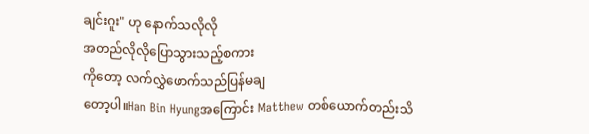ချင်းဂူး" ဟု နောက်သလိုလို
အတည်လိုလိုပြောသွားသည့်စကား
ကိုတော့ လက်လွှဲဖောက်သည်ပြန်မချ
တော့ပါ။Han Bin Hyungအကြောင်း Matthew တစ်ယောက်တည်းသိ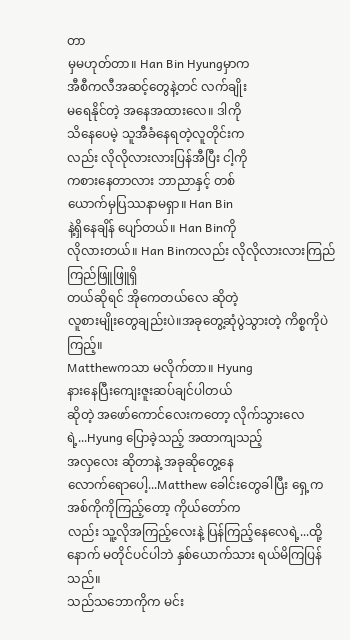တာ
မှမဟုတ်တာ။ Han Bin Hyungမှာက
အီစီကလီအဆင့်တွေနဲ့တင် လက်ချိုး
မရေနိုင်တဲ့ အနေအထားလေ။ ဒါကို
သိနေပေမဲ့ သူအီခံနေရတဲ့လူတိုင်းက
လည်း လိုလိုလားလားပြန်အီပြီး ငါ့ကို
ကစားနေတာလား ဘာညာနှင့် တစ်
ယောက်မှပြဿနာမရှာ။ Han Bin
နဲ့ရှိနေချိန် ပျော်တယ်။ Han Binကို
လိုလားတယ်။ Han Binကလည်း လိုလိုလားလားကြည်ကြည်ဖြူဖြူရှိ
တယ်ဆိုရင် အိုကေတယ်လေ ဆိုတဲ့
လူစားမျိုးတွေချည်းပဲ။အခုတွေ့ဆုံပွဲသွားတဲ့ ကိစ္စကိုပဲကြည့်။
Matthewကသာ မလိုက်တာ။ Hyung
နားနေပြီးကျေးဇူးဆပ်ချင်ပါတယ်
ဆိုတဲ့ အဖော်ကောင်လေးကတော့ လိုက်သွားလေရဲ့...Hyung ပြောခဲ့သည့် အထာကျသည့်
အလှလေး ဆိုတာနဲ့ အခုဆိုတွေ့နေ
လောက်ရောပေါ့...Matthew ခေါင်းတွေခါပြီး ရှေ့က
အစ်ကိုကိုကြည့်တော့ ကိုယ်တော်က
လည်း သူ့လိုအကြည့်လေးနဲ့ ပြန်ကြည့်နေလေရဲ့...ထို့နောက် မတိုင်ပင်ပါဘဲ နှစ်ယောက်သား ရယ်မိကြပြန်သည်။
သည်သဘောကိုက မင်း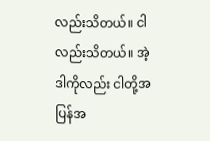လည်းသိတယ်။ ငါလည်းသိတယ်။ အဲ့ဒါကိုလည်း ငါတို့အပြန်အ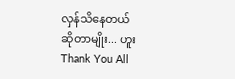လှန်သိနေတယ်
ဆိုတာမျိုး... ဟူး
Thank You All